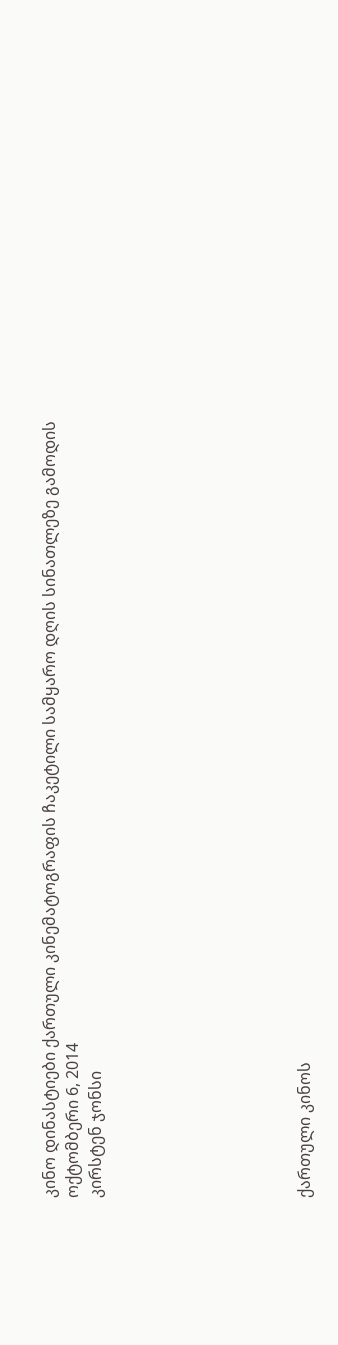კინო დინასტიები ქართული კინემატოგრაფის ჩაკეტილი სამყარო დღის სინათლეზე გამოდის
ოქტომბერი 6, 2014
კირსტენ ჯონსი








ქართული კინოს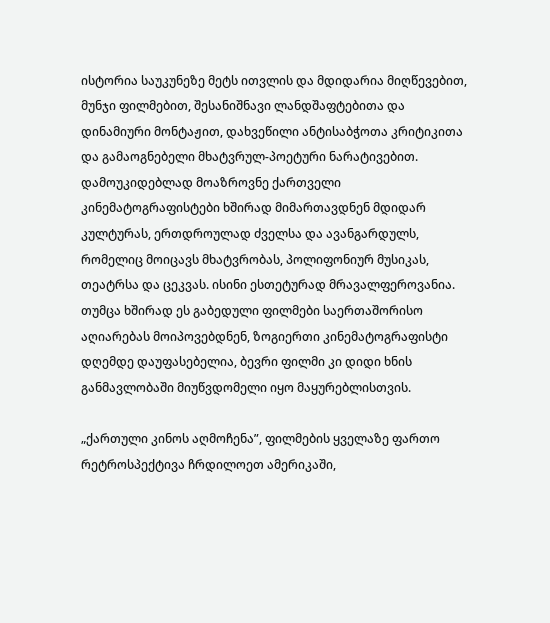ისტორია საუკუნეზე მეტს ითვლის და მდიდარია მიღწევებით, მუნჯი ფილმებით, შესანიშნავი ლანდშაფტებითა და დინამიური მონტაჟით, დახვეწილი ანტისაბჭოთა კრიტიკითა და გამაოგნებელი მხატვრულ-პოეტური ნარატივებით. დამოუკიდებლად მოაზროვნე ქართველი კინემატოგრაფისტები ხშირად მიმართავდნენ მდიდარ კულტურას, ერთდროულად ძველსა და ავანგარდულს, რომელიც მოიცავს მხატვრობას, პოლიფონიურ მუსიკას, თეატრსა და ცეკვას. ისინი ესთეტურად მრავალფეროვანია. თუმცა ხშირად ეს გაბედული ფილმები საერთაშორისო აღიარებას მოიპოვებდნენ, ზოგიერთი კინემატოგრაფისტი დღემდე დაუფასებელია, ბევრი ფილმი კი დიდი ხნის განმავლობაში მიუწვდომელი იყო მაყურებლისთვის.

„ქართული კინოს აღმოჩენა”, ფილმების ყველაზე ფართო რეტროსპექტივა ჩრდილოეთ ამერიკაში,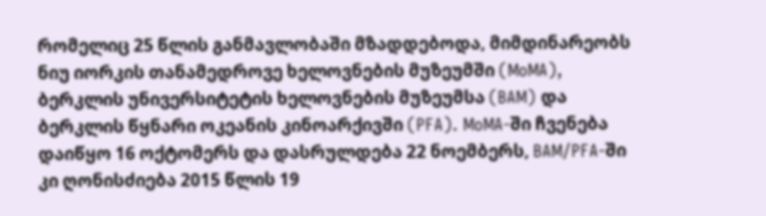რომელიც 25 წლის განმავლობაში მზადდებოდა, მიმდინარეობს ნიუ იორკის თანამედროვე ხელოვნების მუზეუმში (MoMA), ბერკლის უნივერსიტეტის ხელოვნების მუზეუმსა (BAM) და ბერკლის წყნარი ოკეანის კინოარქივში (PFA). MoMA-ში ჩვენება დაიწყო 16 ოქტომერს და დასრულდება 22 ნოემბერს, BAM/PFA-ში კი ღონისძიება 2015 წლის 19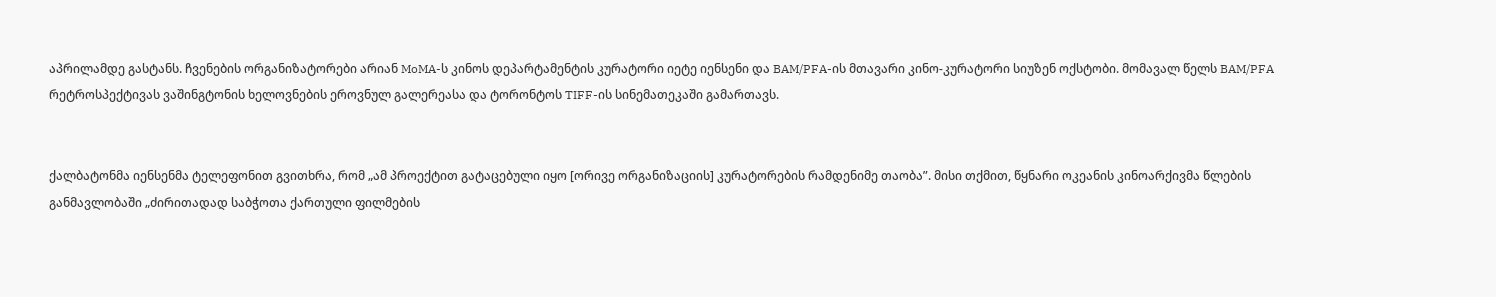აპრილამდე გასტანს. ჩვენების ორგანიზატორები არიან MoMA-ს კინოს დეპარტამენტის კურატორი იეტე იენსენი და BAM/PFA-ის მთავარი კინო-კურატორი სიუზენ ოქსტობი. მომავალ წელს BAM/PFA რეტროსპექტივას ვაშინგტონის ხელოვნების ეროვნულ გალერეასა და ტორონტოს TIFF-ის სინემათეკაში გამართავს.


ქალბატონმა იენსენმა ტელეფონით გვითხრა, რომ „ამ პროექტით გატაცებული იყო [ორივე ორგანიზაციის] კურატორების რამდენიმე თაობა”. მისი თქმით, წყნარი ოკეანის კინოარქივმა წლების განმავლობაში „ძირითადად საბჭოთა ქართული ფილმების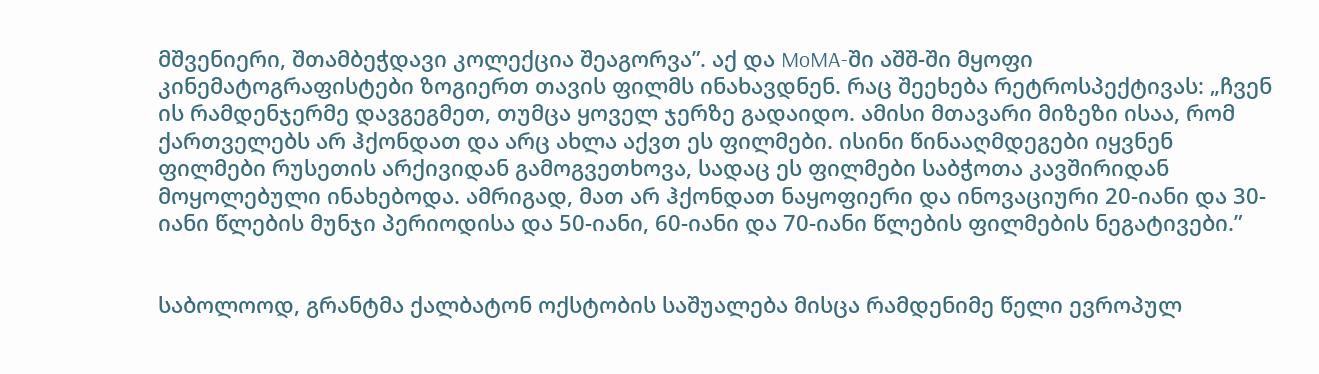მშვენიერი, შთამბეჭდავი კოლექცია შეაგორვა”. აქ და MoMA-ში აშშ-ში მყოფი კინემატოგრაფისტები ზოგიერთ თავის ფილმს ინახავდნენ. რაც შეეხება რეტროსპექტივას: „ჩვენ ის რამდენჯერმე დავგეგმეთ, თუმცა ყოველ ჯერზე გადაიდო. ამისი მთავარი მიზეზი ისაა, რომ ქართველებს არ ჰქონდათ და არც ახლა აქვთ ეს ფილმები. ისინი წინააღმდეგები იყვნენ ფილმები რუსეთის არქივიდან გამოგვეთხოვა, სადაც ეს ფილმები საბჭოთა კავშირიდან მოყოლებული ინახებოდა. ამრიგად, მათ არ ჰქონდათ ნაყოფიერი და ინოვაციური 20-იანი და 30-იანი წლების მუნჯი პერიოდისა და 50-იანი, 60-იანი და 70-იანი წლების ფილმების ნეგატივები.”


საბოლოოდ, გრანტმა ქალბატონ ოქსტობის საშუალება მისცა რამდენიმე წელი ევროპულ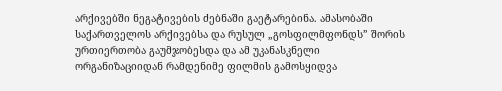არქივებში ნეგატივების ძებნაში გაეტარებინა. ამასობაში საქართველოს არქივებსა და რუსულ „გოსფილმფონდს” შორის ურთიერთობა გაუმჯობესდა და ამ უკანასკნელი ორგანიზაციიდან რამდენიმე ფილმის გამოსყიდვა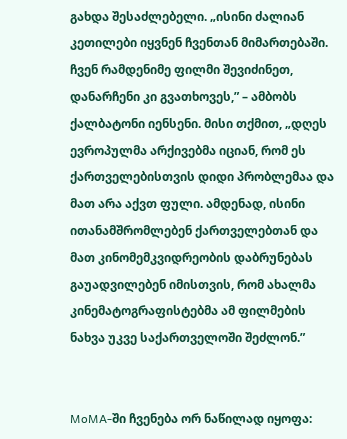გახდა შესაძლებელი. „ისინი ძალიან კეთილები იყვნენ ჩვენთან მიმართებაში. ჩვენ რამდენიმე ფილმი შევიძინეთ, დანარჩენი კი გვათხოვეს,” – ამბობს ქალბატონი იენსენი. მისი თქმით, „დღეს ევროპულმა არქივებმა იციან, რომ ეს ქართველებისთვის დიდი პრობლემაა და მათ არა აქვთ ფული. ამდენად, ისინი ითანამშრომლებენ ქართველებთან და მათ კინომემკვიდრეობის დაბრუნებას გაუადვილებენ იმისთვის, რომ ახალმა კინემატოგრაფისტებმა ამ ფილმების ნახვა უკვე საქართველოში შეძლონ.”


MoMA-ში ჩვენება ორ ნაწილად იყოფა: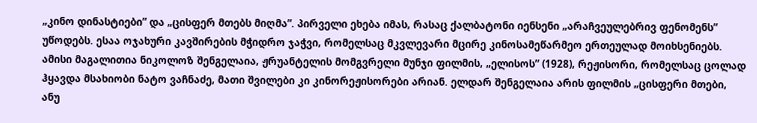„კინო დინასტიები” და „ცისფერ მთებს მიღმა”. პირველი ეხება იმას, რასაც ქალბატონი იენსენი „არაჩვეულებრივ ფენომენს” უწოდებს. ესაა ოჯახური კავშირების მჭიდრო ჯაჭვი, რომელსაც მკვლევარი მცირე კინოსამეწარმეო ერთეულად მოიხსენიებს. ამისი მაგალითია ნიკოლოზ შენგელაია, ჟრუანტელის მომგვრელი მუნჯი ფილმის, „ელისოს” (1928), რეჟისორი, რომელსაც ცოლად ჰყავდა მსახიობი ნატო ვაჩნაძე, მათი შვილები კი კინორეჟისორები არიან. ელდარ შენგელაია არის ფილმის „ცისფერი მთები, ანუ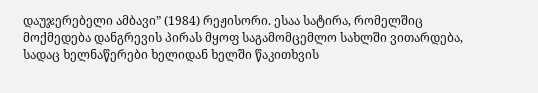დაუჯერებელი ამბავი” (1984) რეჟისორი. ესაა სატირა, რომელშიც მოქმედება დანგრევის პირას მყოფ საგამომცემლო სახლში ვითარდება, სადაც ხელნაწერები ხელიდან ხელში წაკითხვის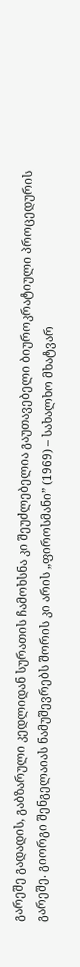გარეშე გადადის, გაბზარული კედლიდან სურათის ჩამოხსნა კი შეუძლებელია გაუთავებელი ბიუროკრატიული პროცედურის გარეშე. გიორგი შენგელაიას ნამუშევრებს შორის კი არის „ფიროსმანი” (1969) – სახალხო მხატვარ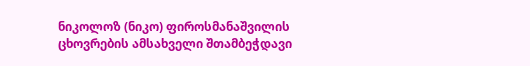ნიკოლოზ (ნიკო) ფიროსმანაშვილის ცხოვრების ამსახველი შთამბეჭდავი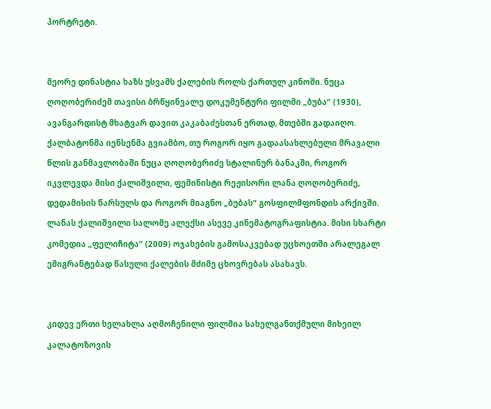პორტრეტი.


მეორე დინასტია ხაზს უსვამს ქალების როლს ქართულ კინოში. ნუცა ღოღობერიძემ თავისი ბრწყინვალე დოკუმენტური ფილმი „ბუბა” (1930), ავანგარდისტ მხატვარ დავით კაკაბაძესთან ერთად, მთებში გადაიღო. ქალბატონმა იენსენმა გვიამბო, თუ როგორ იყო გადაასახლებული მრავალი წლის განმავლობაში ნუცა ღოღობერიძე სტალინურ ბანაკში, როგორ იკვლევდა მისი ქალიშვილი, ფემინისტი რეჟისორი ლანა ღოღობერიძე, დედამისის წარსულს და როგორ მიაგნო „ბუბას” გოსფილმფონდის არქივში. ლანას ქალიშვილი სალომე ალექსი ასევე კინემატოგრაფისტია. მისი სხარტი კომედია „ფელიჩიტა” (2009) ოჯახების გამოსაკვებად უცხოეთში არალეგალ ემიგრანტებად წასული ქალების მძიმე ცხოვრებას ასახავს.


კიდევ ერთი ხელახლა აღმოჩენილი ფილმია სახელგანთქმული მიხეილ კალატოზოვის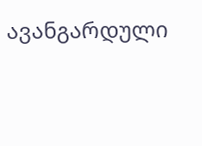ავანგარდული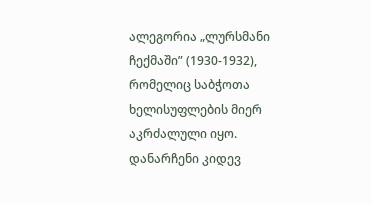ალეგორია „ლურსმანი ჩექმაში” (1930-1932), რომელიც საბჭოთა ხელისუფლების მიერ აკრძალული იყო. დანარჩენი კიდევ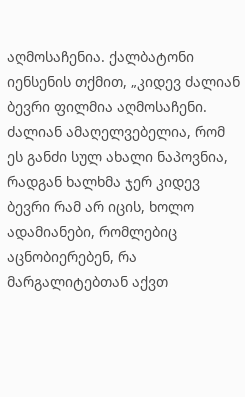აღმოსაჩენია. ქალბატონი იენსენის თქმით, „კიდევ ძალიან ბევრი ფილმია აღმოსაჩენი. ძალიან ამაღელვებელია, რომ ეს განძი სულ ახალი ნაპოვნია, რადგან ხალხმა ჯერ კიდევ ბევრი რამ არ იცის, ხოლო ადამიანები, რომლებიც აცნობიერებენ, რა მარგალიტებთან აქვთ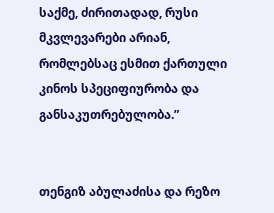საქმე, ძირითადად, რუსი მკვლევარები არიან, რომლებსაც ესმით ქართული კინოს სპეციფიურობა და განსაკუთრებულობა.”


თენგიზ აბულაძისა და რეზო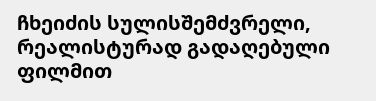ჩხეიძის სულისშემძვრელი, რეალისტურად გადაღებული ფილმით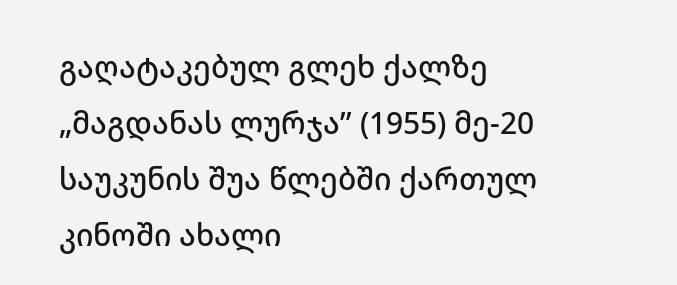გაღატაკებულ გლეხ ქალზე „მაგდანას ლურჯა” (1955) მე-20 საუკუნის შუა წლებში ქართულ კინოში ახალი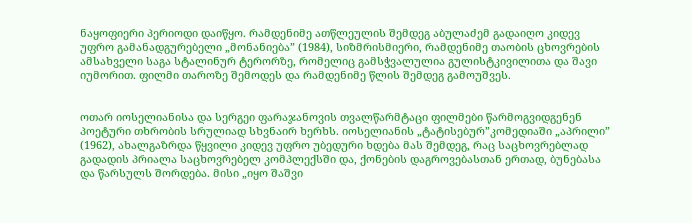ნაყოფიერი პერიოდი დაიწყო. რამდენიმე ათწლეულის შემდეგ აბულაძემ გადაიღო კიდევ უფრო გამანადგურებელი „მონანიება” (1984), სიზმრისმიერი, რამდენიმე თაობის ცხოვრების ამსახველი საგა სტალინურ ტერორზე, რომელიც გამსჭვალულია გულისტკივილითა და შავი იუმორით. ფილმი თაროზე შემოდეს და რამდენიმე წლის შემდეგ გამოუშვეს.


ოთარ იოსელიანისა და სერგეი ფარაჯანოვის თვალწარმტაცი ფილმები წარმოგვიდგენენ პოეტური თხრობის სრულიად სხვნაირ ხერხს. იოსელიანის „ტატისებურ”კომედიაში „აპრილი” (1962), ახალგაზრდა წყვილი კიდევ უფრო უბედური ხდება მას შემდეგ, რაც საცხოვრებლად გადადის პრიალა საცხოვრებელ კომპლექსში და, ქონების დაგროვებასთან ერთად, ბუნებასა და წარსულს შორდება. მისი „იყო შაშვი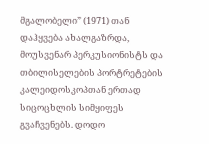მგალობელი” (1971) თან დაჰყვება ახალგაზრდა, მოუსვენარ პერკუსიონისტს და თბილისელების პორტრეტების კალეიდოსკოპთან ერთად სიცოცხლის სიმყიფეს გვაჩვენებს. დოდო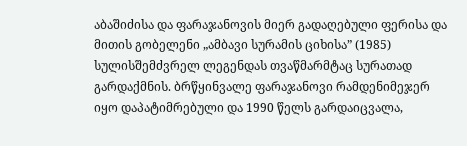აბაშიძისა და ფარაჯანოვის მიერ გადაღებული ფერისა და მითის გობელენი „ამბავი სურამის ციხისა” (1985) სულისშემძვრელ ლეგენდას თვაწმარმტაც სურათად გარდაქმნის. ბრწყინვალე ფარაჯანოვი რამდენიმეჯერ იყო დაპატიმრებული და 1990 წელს გარდაიცვალა,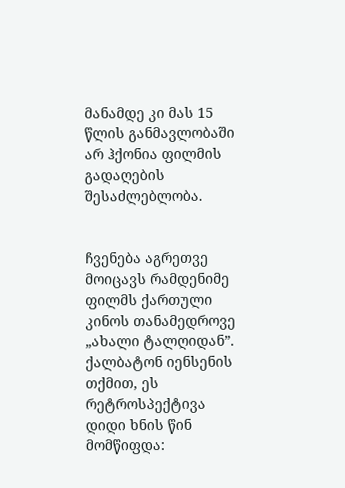მანამდე კი მას 15 წლის განმავლობაში არ ჰქონია ფილმის გადაღების შესაძლებლობა.


ჩვენება აგრეთვე მოიცავს რამდენიმე ფილმს ქართული კინოს თანამედროვე „ახალი ტალღიდან”. ქალბატონ იენსენის თქმით, ეს რეტროსპექტივა დიდი ხნის წინ მომწიფდა: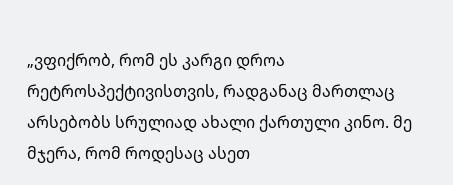„ვფიქრობ, რომ ეს კარგი დროა რეტროსპექტივისთვის, რადგანაც მართლაც არსებობს სრულიად ახალი ქართული კინო. მე მჯერა, რომ როდესაც ასეთ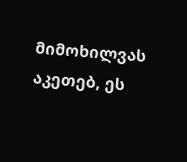მიმოხილვას აკეთებ, ეს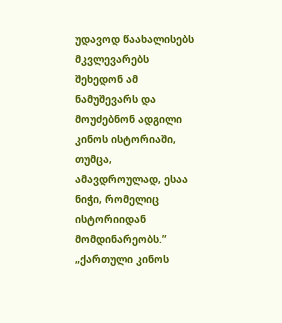უდავოდ წაახალისებს მკვლევარებს შეხედონ ამ ნამუშევარს და მოუძებნონ ადგილი კინოს ისტორიაში, თუმცა, ამავდროულად, ესაა ნიჭი, რომელიც ისტორიიდან მომდინარეობს.” „ქართული კინოს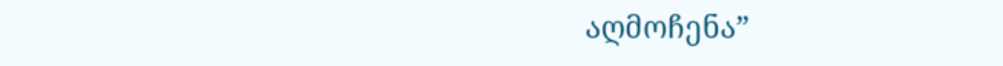აღმოჩენა”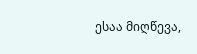ესაა მიღწევა,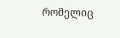რომელიც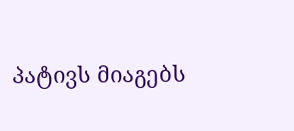პატივს მიაგებს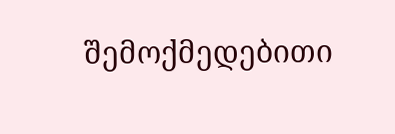შემოქმედებითი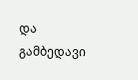და გამბედავი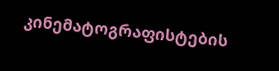კინემატოგრაფისტების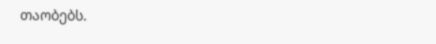თაობებს.